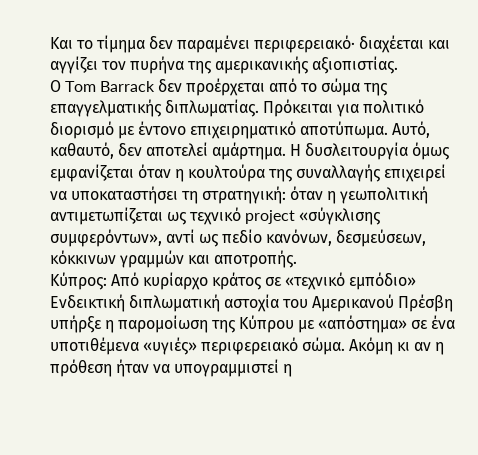Και το τίμημα δεν παραμένει περιφερειακό· διαχέεται και αγγίζει τον πυρήνα της αμερικανικής αξιοπιστίας.
Ο Tom Barrack δεν προέρχεται από το σώμα της επαγγελματικής διπλωματίας. Πρόκειται για πολιτικό διορισμό με έντονο επιχειρηματικό αποτύπωμα. Αυτό, καθαυτό, δεν αποτελεί αμάρτημα. Η δυσλειτουργία όμως εμφανίζεται όταν η κουλτούρα της συναλλαγής επιχειρεί να υποκαταστήσει τη στρατηγική: όταν η γεωπολιτική αντιμετωπίζεται ως τεχνικό project «σύγκλισης συμφερόντων», αντί ως πεδίο κανόνων, δεσμεύσεων, κόκκινων γραμμών και αποτροπής.
Κύπρος: Από κυρίαρχο κράτος σε «τεχνικό εμπόδιο»
Ενδεικτική διπλωματική αστοχία του Αμερικανού Πρέσβη υπήρξε η παρομοίωση της Κύπρου με «απόστημα» σε ένα υποτιθέμενα «υγιές» περιφερειακό σώμα. Ακόμη κι αν η πρόθεση ήταν να υπογραμμιστεί η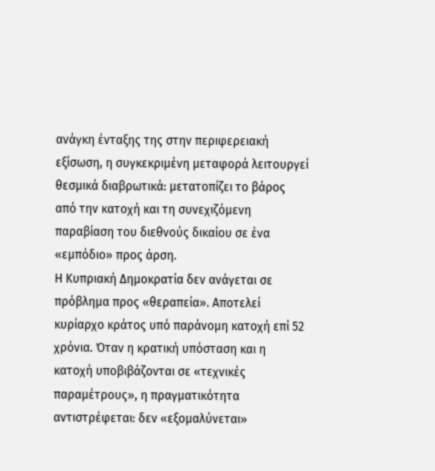ανάγκη ένταξης της στην περιφερειακή εξίσωση, η συγκεκριμένη μεταφορά λειτουργεί θεσμικά διαβρωτικά: μετατοπίζει το βάρος από την κατοχή και τη συνεχιζόμενη παραβίαση του διεθνούς δικαίου σε ένα «εμπόδιο» προς άρση.
Η Κυπριακή Δημοκρατία δεν ανάγεται σε πρόβλημα προς «θεραπεία». Αποτελεί κυρίαρχο κράτος υπό παράνομη κατοχή επί 52 χρόνια. Όταν η κρατική υπόσταση και η κατοχή υποβιβάζονται σε «τεχνικές παραμέτρους», η πραγματικότητα αντιστρέφεται: δεν «εξομαλύνεται»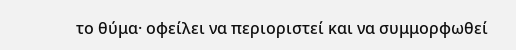το θύμα· οφείλει να περιοριστεί και να συμμορφωθεί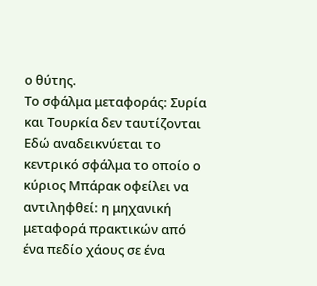ο θύτης.
Το σφάλμα μεταφοράς: Συρία και Τουρκία δεν ταυτίζονται
Εδώ αναδεικνύεται το κεντρικό σφάλμα το οποίο ο κύριος Μπάρακ οφείλει να αντιληφθεί: η μηχανική μεταφορά πρακτικών από ένα πεδίο χάους σε ένα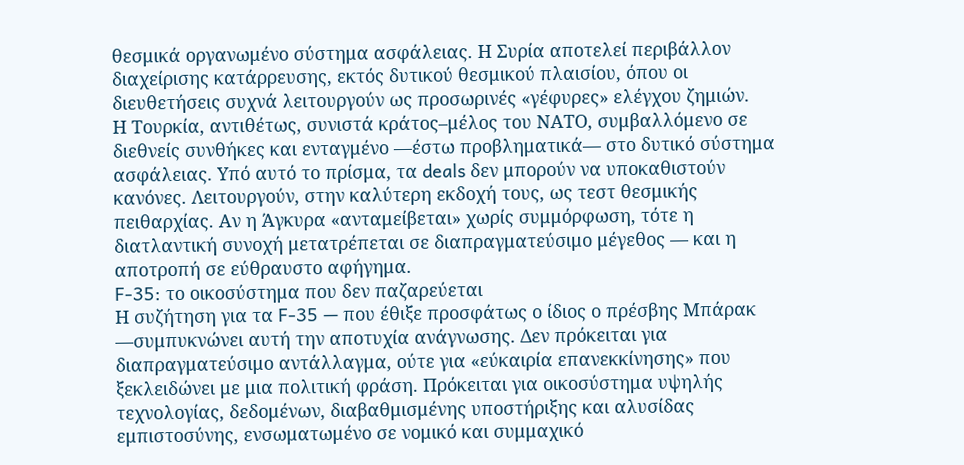θεσμικά οργανωμένο σύστημα ασφάλειας. Η Συρία αποτελεί περιβάλλον διαχείρισης κατάρρευσης, εκτός δυτικού θεσμικού πλαισίου, όπου οι διευθετήσεις συχνά λειτουργούν ως προσωρινές «γέφυρες» ελέγχου ζημιών.
Η Τουρκία, αντιθέτως, συνιστά κράτος–μέλος του ΝΑΤΟ, συμβαλλόμενο σε διεθνείς συνθήκες και ενταγμένο —έστω προβληματικά— στο δυτικό σύστημα ασφάλειας. Υπό αυτό το πρίσμα, τα deals δεν μπορούν να υποκαθιστούν κανόνες. Λειτουργούν, στην καλύτερη εκδοχή τους, ως τεστ θεσμικής πειθαρχίας. Αν η Άγκυρα «ανταμείβεται» χωρίς συμμόρφωση, τότε η διατλαντική συνοχή μετατρέπεται σε διαπραγματεύσιμο μέγεθος — και η αποτροπή σε εύθραυστο αφήγημα.
F-35: το οικοσύστημα που δεν παζαρεύεται
Η συζήτηση για τα F-35 — που έθιξε προσφάτως ο ίδιος ο πρέσβης Μπάρακ —συμπυκνώνει αυτή την αποτυχία ανάγνωσης. Δεν πρόκειται για διαπραγματεύσιμο αντάλλαγμα, ούτε για «εύκαιρία επανεκκίνησης» που ξεκλειδώνει με μια πολιτική φράση. Πρόκειται για οικοσύστημα υψηλής τεχνολογίας, δεδομένων, διαβαθμισμένης υποστήριξης και αλυσίδας εμπιστοσύνης, ενσωματωμένο σε νομικό και συμμαχικό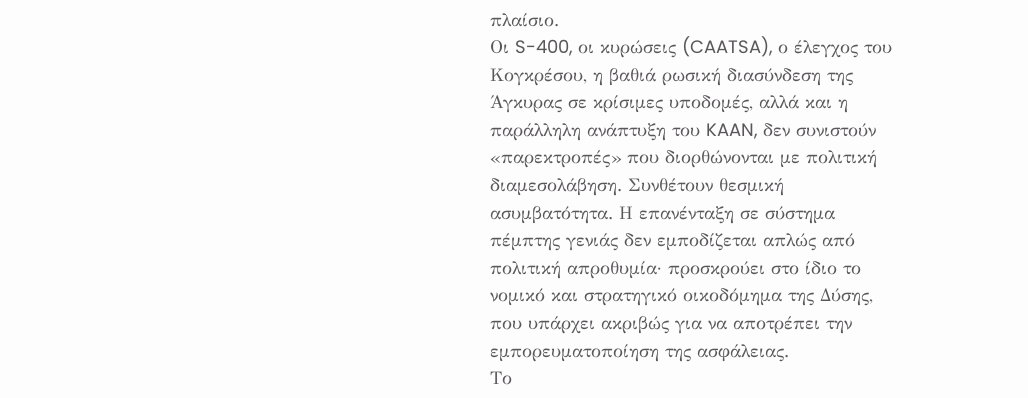πλαίσιο.
Οι S-400, οι κυρώσεις (CAATSA), ο έλεγχος του Κογκρέσου, η βαθιά ρωσική διασύνδεση της Άγκυρας σε κρίσιμες υποδομές, αλλά και η παράλληλη ανάπτυξη του KAAN, δεν συνιστούν «παρεκτροπές» που διορθώνονται με πολιτική διαμεσολάβηση. Συνθέτουν θεσμική ασυμβατότητα. Η επανένταξη σε σύστημα πέμπτης γενιάς δεν εμποδίζεται απλώς από πολιτική απροθυμία· προσκρούει στο ίδιο το νομικό και στρατηγικό οικοδόμημα της Δύσης, που υπάρχει ακριβώς για να αποτρέπει την εμπορευματοποίηση της ασφάλειας.
Το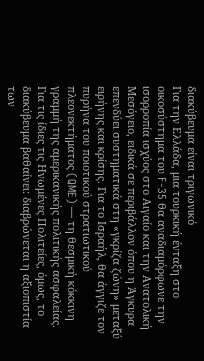διακύβευμα είναι τριγωνικό
Για την Ελλάδα, μια τουρκική ένταξη στο οικοσύστημα του F-35 θα αναδιαμόρφωνε την ισορροπία ισχύος στο Αιγαίο και την Ανατολική Μεσόγειο, ειδικά σε περιβάλλον όπου η Άγκυρα επενδύει συστηματικά στη «γκρίζα ζώνη» μεταξύ ειρήνης και κρίσης. Για το Ισραήλ, θα άγγιζε τον πυρήνα του ποιοτικού στρατιωτικού πλεονεκτήματος (QME) — τη θεσμική κόκκινη γραμμή της αμερικανικής πολιτικής ασφαλείας.
Για τις ίδιες τις Ηνωμένες Πολιτείες, όμως, το διακύβευμα βαθαίνει: διαβρώνεται η αξιοπιστία των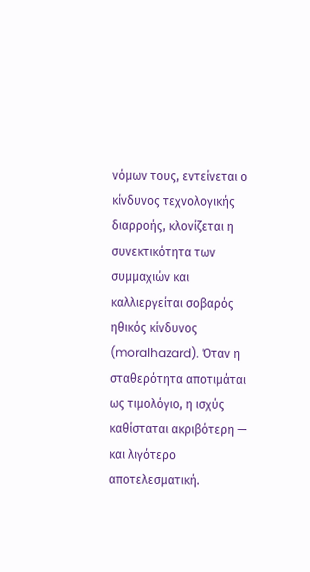νόμων τους, εντείνεται ο κίνδυνος τεχνολογικής διαρροής, κλονίζεται η συνεκτικότητα των συμμαχιών και καλλιεργείται σοβαρός ηθικός κίνδυνος (moralhazard). Όταν η σταθερότητα αποτιμάται ως τιμολόγιο, η ισχύς καθίσταται ακριβότερη — και λιγότερο αποτελεσματική.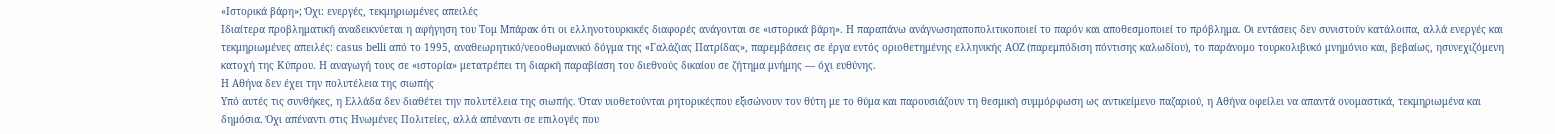«Ιστορικά βάρη»; Όχι: ενεργές, τεκμηριωμένες απειλές
Ιδιαίτερα προβληματική αναδεικνύεται η αφήγηση του Τομ Μπάρακ ότι οι ελληνοτουρκικές διαφορές ανάγονται σε «ιστορικά βάρη». Η παραπάνω ανάγνωσηαποπολιτικοποιεί το παρόν και αποθεσμοποιεί το πρόβλημα. Οι εντάσεις δεν συνιστούν κατάλοιπα, αλλά ενεργές και τεκμηριωμένες απειλές: casus belli από το 1995, αναθεωρητικό/νεοοθωμανικό δόγμα της «Γαλάζιας Πατρίδας», παρεμβάσεις σε έργα εντός οριοθετημένης ελληνικής ΑΟΖ (παρεμπόδιση πόντισης καλωδίου), το παράνομο τουρκολιβυκό μνημόνιο και, βεβαίως, ησυνεχιζόμενη κατοχή της Κύπρου. Η αναγωγή τους σε «ιστορία» μετατρέπει τη διαρκή παραβίαση του διεθνούς δικαίου σε ζήτημα μνήμης — όχι ευθύνης.
Η Αθήνα δεν έχει την πολυτέλεια της σιωπής
Υπό αυτές τις συνθήκες, η Ελλάδα δεν διαθέτει την πολυτέλεια της σιωπής. Όταν υιοθετούνται ρητορικέςπου εξισώνουν τον θύτη με το θύμα και παρουσιάζουν τη θεσμική συμμόρφωση ως αντικείμενο παζαριού, η Αθήνα οφείλει να απαντά ονομαστικά, τεκμηριωμένα και δημόσια. Όχι απέναντι στις Ηνωμένες Πολιτείες, αλλά απέναντι σε επιλογές που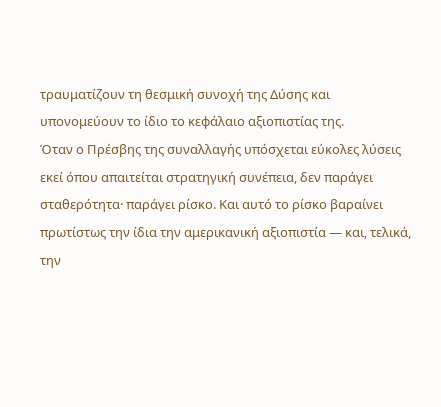τραυματίζουν τη θεσμική συνοχή της Δύσης και υπονομεύουν το ίδιο το κεφάλαιο αξιοπιστίας της.
Όταν ο Πρέσβης της συναλλαγής υπόσχεται εύκολες λύσεις εκεί όπου απαιτείται στρατηγική συνέπεια, δεν παράγει σταθερότητα· παράγει ρίσκο. Και αυτό το ρίσκο βαραίνει πρωτίστως την ίδια την αμερικανική αξιοπιστία — και, τελικά, την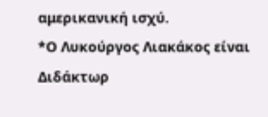αμερικανική ισχύ.
*Ο Λυκούργος Λιακάκος είναι Διδάκτωρ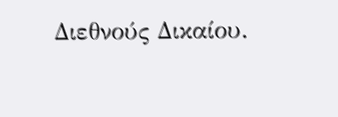Διεθνούς Δικαίου.